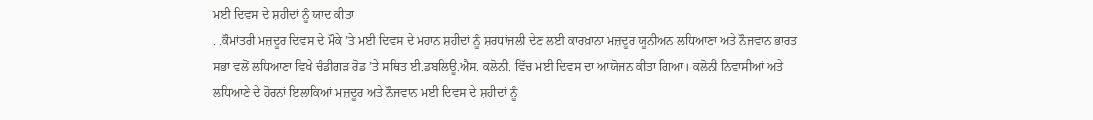ਮਈ ਦਿਵਸ ਦੇ ਸ਼ਹੀਦਾਂ ਨੂੰ ਯਾਦ ਕੀਤਾ
. .ਕੌਮਾਂਤਰੀ ਮਜ਼ਦੂਰ ਦਿਵਸ ਦੇ ਮੌਕੇ ’ਤੇ ਮਈ ਦਿਵਸ ਦੇ ਮਹਾਨ ਸ਼ਹੀਦਾਂ ਨੂੰ ਸ਼ਰਧਾਂਜਲੀ ਦੇਣ ਲਈ ਕਾਰਖ਼ਾਨਾ ਮਜ਼ਦੂਰ ਯੂਨੀਅਨ ਲਧਿਆਣਾ ਅਤੇ ਨੌਜਵਾਨ ਭਾਰਤ ਸਭਾ ਵਲੋਂ ਲਧਿਆਣਾ ਵਿਖੇ ਚੰਡੀਗੜ ਰੋਡ ’ਤੇ ਸਥਿਤ ਈ.ਡਬਲਿਊ.ਐਸ. ਕਲੋਨੀ. ਵਿੱਚ ਮਈ ਦਿਵਸ ਦਾ ਆਯੋਜਨ ਕੀਤਾ ਗਿਆ। ਕਲੋਨੀ ਨਿਵਾਸੀਆਂ ਅਤੇ ਲਧਿਆਣੇ ਦੇ ਹੋਰਨਾਂ ਇਲਾਕਿਆਂ ਮਜ਼ਦੂਰ ਅਤੇ ਨੌਜਵਾਨ ਮਈ ਦਿਵਸ ਦੇ ਸ਼ਹੀਦਾਂ ਨੂੰ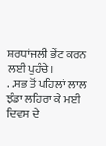ਸ਼ਰਧਾਂਜਲੀ ਭੇਂਟ ਕਰਨ ਲਈ ਪੁਹੰਚੇ।
. .ਸਭ ਤੋਂ ਪਹਿਲਾਂ ਲਾਲ ਝੰਡਾ ਲਹਿਰਾ ਕੇ ਮਈ ਦਿਵਸ ਦੇ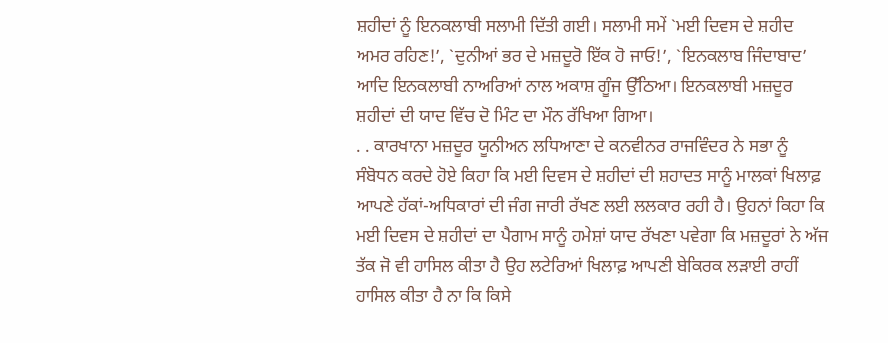ਸ਼ਹੀਦਾਂ ਨੂੰ ਇਨਕਲਾਬੀ ਸਲਾਮੀ ਦਿੱਤੀ ਗਈ। ਸਲਾਮੀ ਸਮੇਂ `ਮਈ ਦਿਵਸ ਦੇ ਸ਼ਹੀਦ ਅਮਰ ਰਹਿਣ!’, `ਦੁਨੀਆਂ ਭਰ ਦੇ ਮਜ਼ਦੂਰੋ ਇੱਕ ਹੋ ਜਾਓ!’, `ਇਨਕਲਾਬ ਜਿੰਦਾਬਾਦ’ ਆਦਿ ਇਨਕਲਾਬੀ ਨਾਅਰਿਆਂ ਨਾਲ ਅਕਾਸ਼ ਗੂੰਜ ਉੱਠਿਆ। ਇਨਕਲਾਬੀ ਮਜ਼ਦੂਰ ਸ਼ਹੀਦਾਂ ਦੀ ਯਾਦ ਵਿੱਚ ਦੋ ਮਿੰਟ ਦਾ ਮੌਨ ਰੱਖਿਆ ਗਿਆ।
. . ਕਾਰਖਾਨਾ ਮਜ਼ਦੂਰ ਯੂਨੀਅਨ ਲਧਿਆਣਾ ਦੇ ਕਨਵੀਨਰ ਰਾਜਵਿੰਦਰ ਨੇ ਸਭਾ ਨੂੰ ਸੰਬੋਧਨ ਕਰਦੇ ਹੋਏ ਕਿਹਾ ਕਿ ਮਈ ਦਿਵਸ ਦੇ ਸ਼ਹੀਦਾਂ ਦੀ ਸ਼ਹਾਦਤ ਸਾਨੂੰ ਮਾਲਕਾਂ ਖਿਲਾਫ਼ ਆਪਣੇ ਹੱਕਾਂ-ਅਧਿਕਾਰਾਂ ਦੀ ਜੰਗ ਜਾਰੀ ਰੱਖਣ ਲਈ ਲਲਕਾਰ ਰਹੀ ਹੈ। ਉਹਨਾਂ ਕਿਹਾ ਕਿ ਮਈ ਦਿਵਸ ਦੇ ਸ਼ਹੀਦਾਂ ਦਾ ਪੈਗਾਮ ਸਾਨੂੰ ਹਮੇਸ਼ਾਂ ਯਾਦ ਰੱਖਣਾ ਪਵੇਗਾ ਕਿ ਮਜ਼ਦੂਰਾਂ ਨੇ ਅੱਜ ਤੱਕ ਜੋ ਵੀ ਹਾਸਿਲ ਕੀਤਾ ਹੈ ਉਹ ਲਟੇਰਿਆਂ ਖਿਲਾਫ਼ ਆਪਣੀ ਬੇਕਿਰਕ ਲੜਾਈ ਰਾਹੀਂ ਹਾਸਿਲ ਕੀਤਾ ਹੈ ਨਾ ਕਿ ਕਿਸੇ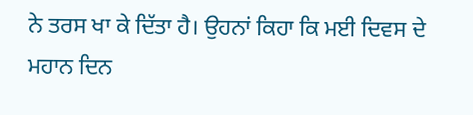ਨੇ ਤਰਸ ਖਾ ਕੇ ਦਿੱਤਾ ਹੈ। ਉਹਨਾਂ ਕਿਹਾ ਕਿ ਮਈ ਦਿਵਸ ਦੇ ਮਹਾਨ ਦਿਨ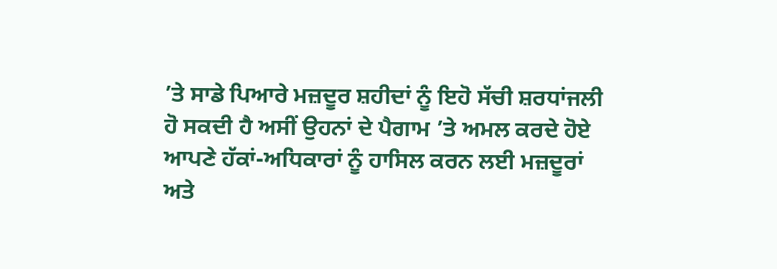’ਤੇ ਸਾਡੇ ਪਿਆਰੇ ਮਜ਼ਦੂਰ ਸ਼ਹੀਦਾਂ ਨੂੰ ਇਹੋ ਸੱਚੀ ਸ਼ਰਧਾਂਜਲੀ ਹੋ ਸਕਦੀ ਹੈ ਅਸੀਂ ਉਹਨਾਂ ਦੇ ਪੈਗਾਮ ’ਤੇ ਅਮਲ ਕਰਦੇ ਹੋਏ ਆਪਣੇ ਹੱਕਾਂ-ਅਧਿਕਾਰਾਂ ਨੂੰ ਹਾਸਿਲ ਕਰਨ ਲਈ ਮਜ਼ਦੂਰਾਂ ਅਤੇ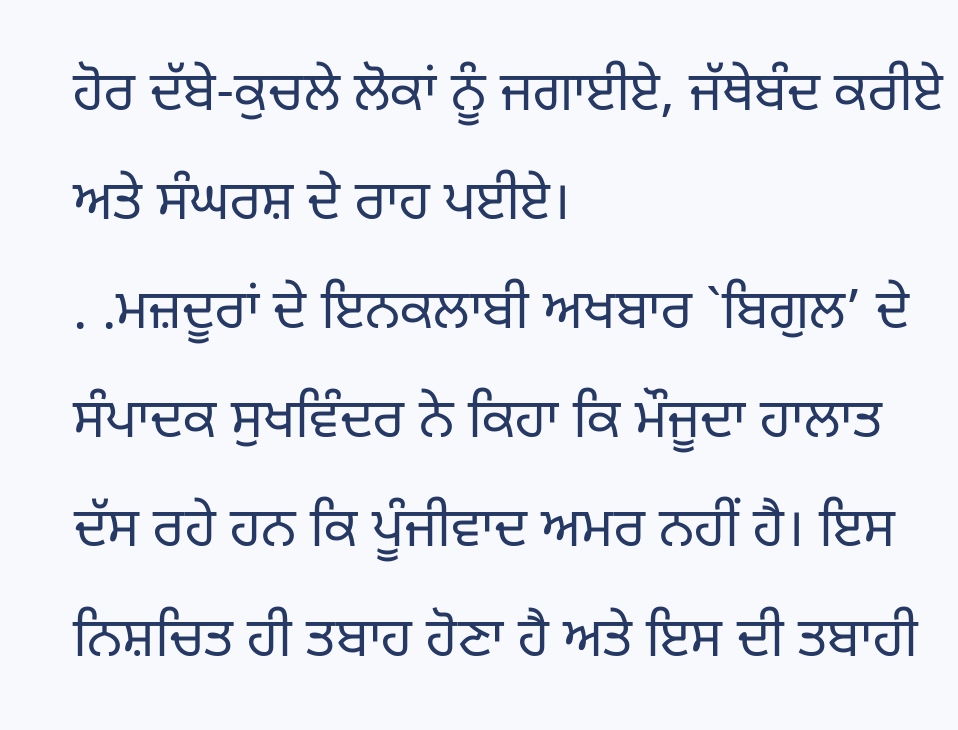ਹੋਰ ਦੱਬੇ-ਕੁਚਲੇ ਲੋਕਾਂ ਨੂੰ ਜਗਾਈਏ, ਜੱਥੇਬੰਦ ਕਰੀਏ ਅਤੇ ਸੰਘਰਸ਼ ਦੇ ਰਾਹ ਪਈਏ।
. .ਮਜ਼ਦੂਰਾਂ ਦੇ ਇਨਕਲਾਬੀ ਅਖਬਾਰ `ਬਿਗੁਲ’ ਦੇ ਸੰਪਾਦਕ ਸੁਖਵਿੰਦਰ ਨੇ ਕਿਹਾ ਕਿ ਮੌਜੂਦਾ ਹਾਲਾਤ ਦੱਸ ਰਹੇ ਹਨ ਕਿ ਪੂੰਜੀਵਾਦ ਅਮਰ ਨਹੀਂ ਹੈ। ਇਸ ਨਿਸ਼ਚਿਤ ਹੀ ਤਬਾਹ ਹੋਣਾ ਹੈ ਅਤੇ ਇਸ ਦੀ ਤਬਾਹੀ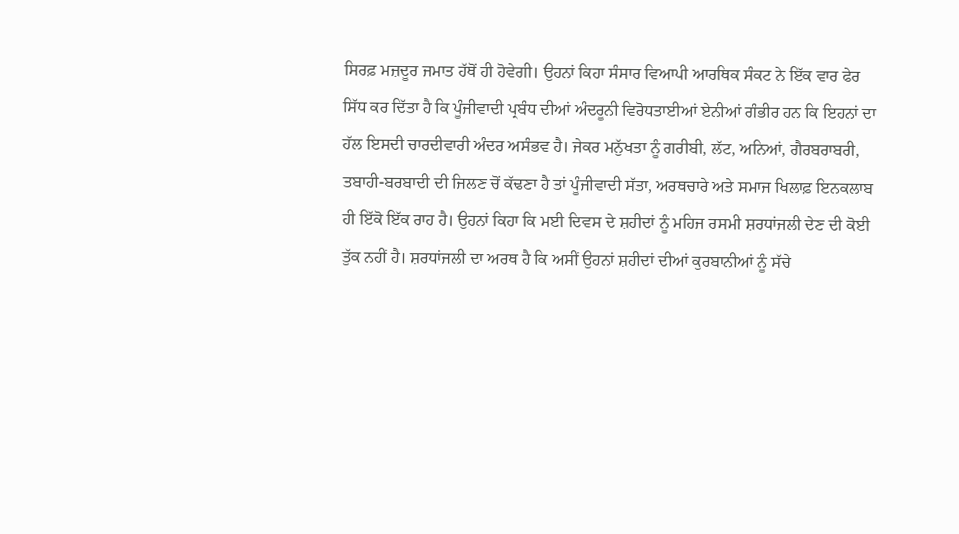ਸਿਰਫ਼ ਮਜ਼ਦੂਰ ਜਮਾਤ ਹੱਥੋਂ ਹੀ ਹੋਵੇਗੀ। ਉਹਨਾਂ ਕਿਹਾ ਸੰਸਾਰ ਵਿਆਪੀ ਆਰਥਿਕ ਸੰਕਟ ਨੇ ਇੱਕ ਵਾਰ ਫੇਰ ਸਿੱਧ ਕਰ ਦਿੱਤਾ ਹੈ ਕਿ ਪੂੰਜੀਵਾਦੀ ਪ੍ਰਬੰਧ ਦੀਆਂ ਅੰਦਰੂਨੀ ਵਿਰੋਧਤਾਈਆਂ ਏਨੀਆਂ ਗੰਭੀਰ ਹਨ ਕਿ ਇਹਨਾਂ ਦਾ ਹੱਲ ਇਸਦੀ ਚਾਰਦੀਵਾਰੀ ਅੰਦਰ ਅਸੰਭਵ ਹੈ। ਜੇਕਰ ਮਨੁੱਖਤਾ ਨੂੰ ਗਰੀਬੀ, ਲੱਟ, ਅਨਿਆਂ, ਗੈਰਬਰਾਬਰੀ, ਤਬਾਹੀ-ਬਰਬਾਦੀ ਦੀ ਜਿਲਣ ਚੋਂ ਕੱਢਣਾ ਹੈ ਤਾਂ ਪੂੰਜੀਵਾਦੀ ਸੱਤਾ, ਅਰਥਚਾਰੇ ਅਤੇ ਸਮਾਜ ਖਿਲਾਫ਼ ਇਨਕਲਾਬ ਹੀ ਇੱਕੋ ਇੱਕ ਰਾਹ ਹੈ। ਉਹਨਾਂ ਕਿਹਾ ਕਿ ਮਈ ਦਿਵਸ ਦੇ ਸ਼ਹੀਦਾਂ ਨੂੰ ਮਹਿਜ ਰਸਮੀ ਸ਼ਰਧਾਂਜਲੀ ਦੇਣ ਦੀ ਕੋਈ ਤੁੱਕ ਨਹੀਂ ਹੈ। ਸ਼ਰਧਾਂਜਲੀ ਦਾ ਅਰਥ ਹੈ ਕਿ ਅਸੀਂ ਉਹਨਾਂ ਸ਼ਹੀਦਾਂ ਦੀਆਂ ਕੁਰਬਾਨੀਆਂ ਨੂੰ ਸੱਚੇ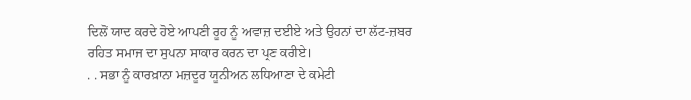ਦਿਲੋਂ ਯਾਦ ਕਰਦੇ ਹੋਏ ਆਪਣੀ ਰੂਹ ਨੂੰ ਅਵਾਜ਼ ਦਈਏ ਅਤੇ ਉਹਨਾਂ ਦਾ ਲੱਟ-ਜ਼ਬਰ ਰਹਿਤ ਸਮਾਜ ਦਾ ਸੁਪਨਾ ਸਾਕਾਰ ਕਰਨ ਦਾ ਪ੍ਰਣ ਕਰੀਏ।
. . ਸਭਾ ਨੂੰ ਕਾਰਖ਼ਾਨਾ ਮਜ਼ਦੂਰ ਯੂਨੀਅਨ ਲਧਿਆਣਾ ਦੇ ਕਮੇਟੀ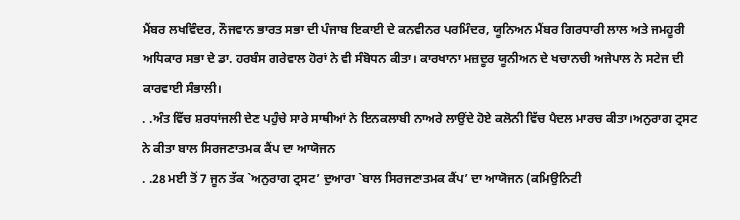ਮੈਂਬਰ ਲਖਵਿੰਦਰ, ਨੌਜਵਾਨ ਭਾਰਤ ਸਭਾ ਦੀ ਪੰਜਾਬ ਇਕਾਈ ਦੇ ਕਨਵੀਨਰ ਪਰਮਿੰਦਰ, ਯੂਨਿਅਨ ਮੈਂਬਰ ਗਿਰਧਾਰੀ ਲਾਲ ਅਤੇ ਜਮਹੂਰੀ ਅਧਿਕਾਰ ਸਭਾ ਦੇ ਡਾ. ਹਰਬੰਸ ਗਰੇਵਾਲ ਹੋਰਾਂ ਨੇ ਵੀ ਸੰਬੋਧਨ ਕੀਤਾ। ਕਾਰਖਾਨਾ ਮਜ਼ਦੂਰ ਯੂਨੀਅਨ ਦੇ ਖਚਾਨਚੀ ਅਜੇਪਾਲ ਨੇ ਸਟੇਜ ਦੀ ਕਾਰਵਾਈ ਸੰਭਾਲੀ।
. .ਅੰਤ ਵਿੱਚ ਸ਼ਰਧਾਂਜਲੀ ਦੇਣ ਪਹੁੰਚੇ ਸਾਰੇ ਸਾਥੀਆਂ ਨੇ ਇਨਕਲਾਬੀ ਨਾਅਰੇ ਲਾਉਂਦੇ ਹੋਏ ਕਲੋਨੀ ਵਿੱਚ ਪੈਦਲ ਮਾਰਚ ਕੀਤਾ।ਅਨੁਰਾਗ ਟ੍ਰਸਟ ਨੇ ਕੀਤਾ ਬਾਲ ਸਿਰਜਣਾਤਮਕ ਕੈਂਪ ਦਾ ਆਯੋਜਨ
. .28 ਮਈ ਤੋਂ 7 ਜੂਨ ਤੱਕ `ਅਨੁਰਾਗ ਟ੍ਰਸਟ’ ਦੁਆਰਾ `ਬਾਲ ਸਿਰਜਣਾਤਮਕ ਕੈਂਪ’ ਦਾ ਆਯੋਜਨ (ਕਮਿਉਨਿਟੀ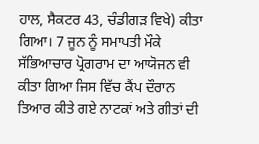ਹਾਲ, ਸੈਕਟਰ 43, ਚੰਡੀਗੜ ਵਿਖੇ) ਕੀਤਾ ਗਿਆ। 7 ਜੂਨ ਨੂੰ ਸਮਾਪਤੀ ਮੌਕੇ ਸੱਭਿਆਚਾਰ ਪ੍ਰੋਗਰਾਮ ਦਾ ਆਯੋਜਨ ਵੀ ਕੀਤਾ ਗਿਆ ਜਿਸ ਵਿੱਚ ਕੈਂਪ ਦੌਰਾਨ ਤਿਆਰ ਕੀਤੇ ਗਏ ਨਾਟਕਾਂ ਅਤੇ ਗੀਤਾਂ ਦੀ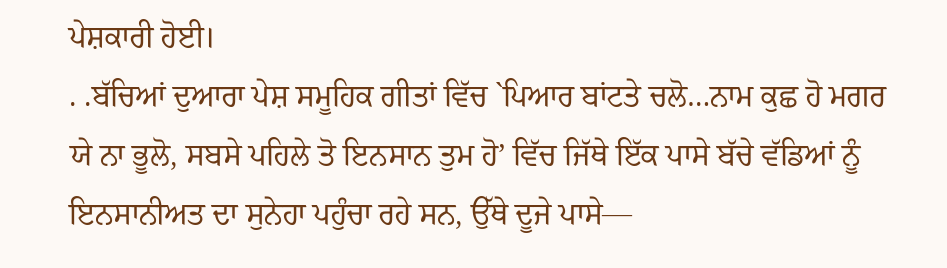ਪੇਸ਼ਕਾਰੀ ਹੋਈ।
. .ਬੱਚਿਆਂ ਦੁਆਰਾ ਪੇਸ਼ ਸਮੂਹਿਕ ਗੀਤਾਂ ਵਿੱਚ `ਪਿਆਰ ਬਾਂਟਤੇ ਚਲੋ…ਨਾਮ ਕੁਛ ਹੋ ਮਗਰ ਯੇ ਨਾ ਭੂਲੋ, ਸਬਸੇ ਪਹਿਲੇ ਤੋ ਇਨਸਾਨ ਤੁਮ ਹੋ’ ਵਿੱਚ ਜਿੱਥੇ ਇੱਕ ਪਾਸੇ ਬੱਚੇ ਵੱਡਿਆਂ ਨੂੰ ਇਨਸਾਨੀਅਤ ਦਾ ਸੁਨੇਹਾ ਪਹੁੰਚਾ ਰਹੇ ਸਨ, ਉੱਥੇ ਦੂਜੇ ਪਾਸੇ—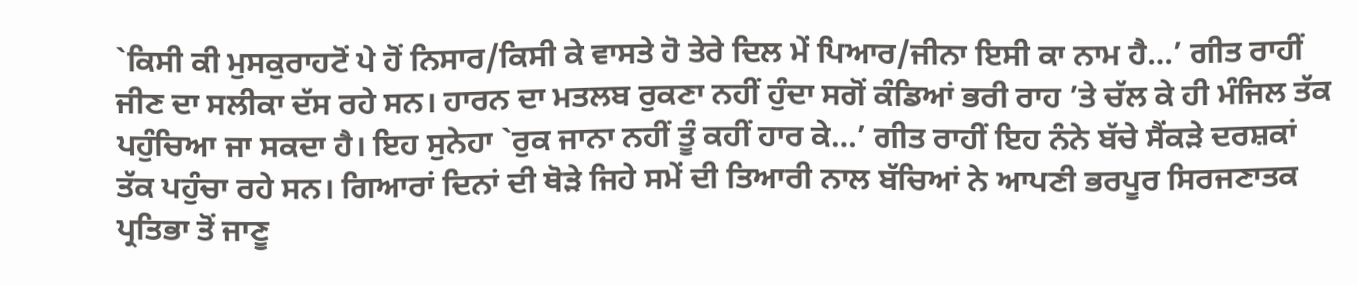`ਕਿਸੀ ਕੀ ਮੁਸਕੁਰਾਹਟੋਂ ਪੇ ਹੋਂ ਨਿਸਾਰ/ਕਿਸੀ ਕੇ ਵਾਸਤੇ ਹੋ ਤੇਰੇ ਦਿਲ ਮੇਂ ਪਿਆਰ/ਜੀਨਾ ਇਸੀ ਕਾ ਨਾਮ ਹੈ…’ ਗੀਤ ਰਾਹੀਂ ਜੀਣ ਦਾ ਸਲੀਕਾ ਦੱਸ ਰਹੇ ਸਨ। ਹਾਰਨ ਦਾ ਮਤਲਬ ਰੁਕਣਾ ਨਹੀਂ ਹੁੰਦਾ ਸਗੋਂ ਕੰਡਿਆਂ ਭਰੀ ਰਾਹ ’ਤੇ ਚੱਲ ਕੇ ਹੀ ਮੰਜਿਲ ਤੱਕ ਪਹੁੰਚਿਆ ਜਾ ਸਕਦਾ ਹੈ। ਇਹ ਸੁਨੇਹਾ `ਰੁਕ ਜਾਨਾ ਨਹੀਂ ਤੂੰ ਕਹੀਂ ਹਾਰ ਕੇ…’ ਗੀਤ ਰਾਹੀਂ ਇਹ ਨੰਨੇ ਬੱਚੇ ਸੈਂਕੜੇ ਦਰਸ਼ਕਾਂ ਤੱਕ ਪਹੁੰਚਾ ਰਹੇ ਸਨ। ਗਿਆਰਾਂ ਦਿਨਾਂ ਦੀ ਥੋੜੇ ਜਿਹੇ ਸਮੇਂ ਦੀ ਤਿਆਰੀ ਨਾਲ ਬੱਚਿਆਂ ਨੇ ਆਪਣੀ ਭਰਪੂਰ ਸਿਰਜਣਾਤਕ ਪ੍ਰਤਿਭਾ ਤੋਂ ਜਾਣੂ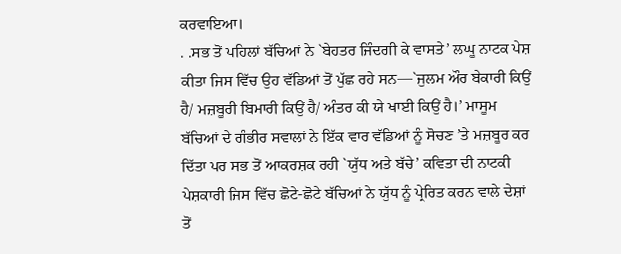ਕਰਵਾਇਆ।
. .ਸਭ ਤੋਂ ਪਹਿਲਾਂ ਬੱਚਿਆਂ ਨੇ `ਬੇਹਤਰ ਜਿੰਦਗੀ ਕੇ ਵਾਸਤੇ’ ਲਘੂ ਨਾਟਕ ਪੇਸ਼ ਕੀਤਾ ਜਿਸ ਵਿੱਚ ਉਹ ਵੱਡਿਆਂ ਤੋਂ ਪੁੱਛ ਰਹੇ ਸਨ—`ਜੁਲਮ ਔਰ ਬੇਕਾਰੀ ਕਿਉਂ ਹੈ/ ਮਜ਼ਬੂਰੀ ਬਿਮਾਰੀ ਕਿਉਂ ਹੈ/ ਅੰਤਰ ਕੀ ਯੇ ਖਾਈ ਕਿਉਂ ਹੈ।’ ਮਾਸੂਮ ਬੱਚਿਆਂ ਦੇ ਗੰਭੀਰ ਸਵਾਲਾਂ ਨੇ ਇੱਕ ਵਾਰ ਵੱਡਿਆਂ ਨੂੰ ਸੋਚਣ ’ਤੇ ਮਜ਼ਬੂਰ ਕਰ ਦਿੱਤਾ ਪਰ ਸਭ ਤੋਂ ਆਕਰਸ਼ਕ ਰਹੀ `ਯੁੱਧ ਅਤੇ ਬੱਚੇ’ ਕਵਿਤਾ ਦੀ ਨਾਟਕੀ ਪੇਸ਼ਕਾਰੀ ਜਿਸ ਵਿੱਚ ਛੋਟੇ-ਛੋਟੇ ਬੱਚਿਆਂ ਨੇ ਯੁੱਧ ਨੂੰ ਪ੍ਰੇਰਿਤ ਕਰਨ ਵਾਲੇ ਦੇਸ਼ਾਂ ਤੋਂ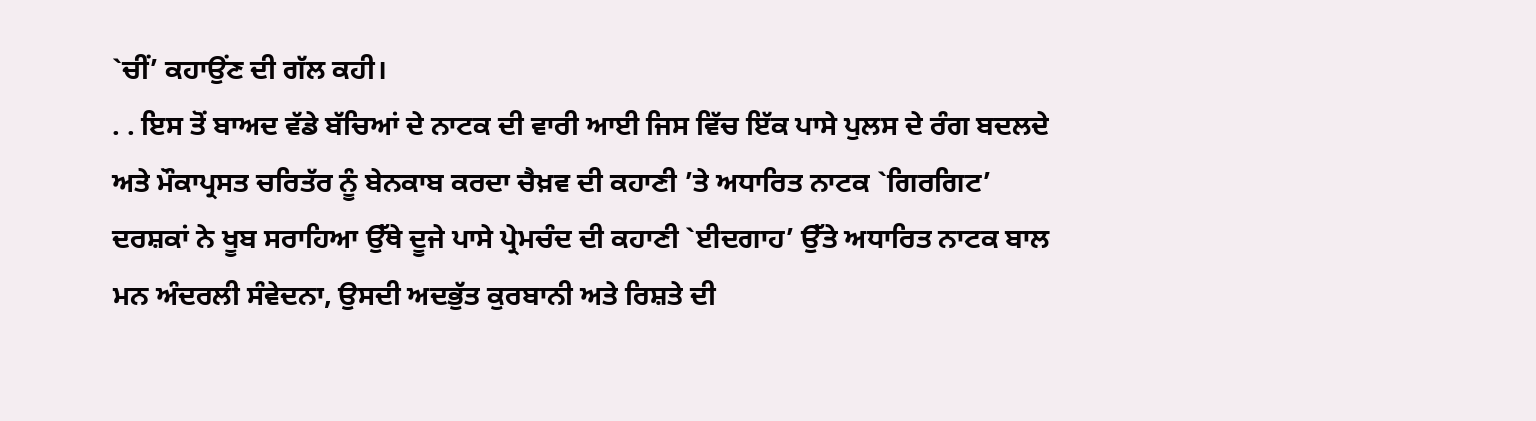`ਚੀਂ’ ਕਹਾਉਂਣ ਦੀ ਗੱਲ ਕਹੀ।
. . ਇਸ ਤੋਂ ਬਾਅਦ ਵੱਡੇ ਬੱਚਿਆਂ ਦੇ ਨਾਟਕ ਦੀ ਵਾਰੀ ਆਈ ਜਿਸ ਵਿੱਚ ਇੱਕ ਪਾਸੇ ਪੁਲਸ ਦੇ ਰੰਗ ਬਦਲਦੇ ਅਤੇ ਮੌਕਾਪ੍ਰਸਤ ਚਰਿਤੱਰ ਨੂੰ ਬੇਨਕਾਬ ਕਰਦਾ ਚੈਖ਼ਵ ਦੀ ਕਹਾਣੀ ’ਤੇ ਅਧਾਰਿਤ ਨਾਟਕ `ਗਿਰਗਿਟ’ ਦਰਸ਼ਕਾਂ ਨੇ ਖੂਬ ਸਰਾਹਿਆ ਉੱਥੇ ਦੂਜੇ ਪਾਸੇ ਪ੍ਰੇਮਚੰਦ ਦੀ ਕਹਾਣੀ `ਈਦਗਾਹ’ ਉੱਤੇ ਅਧਾਰਿਤ ਨਾਟਕ ਬਾਲ ਮਨ ਅੰਦਰਲੀ ਸੰਵੇਦਨਾ, ਉਸਦੀ ਅਦਭੁੱਤ ਕੁਰਬਾਨੀ ਅਤੇ ਰਿਸ਼ਤੇ ਦੀ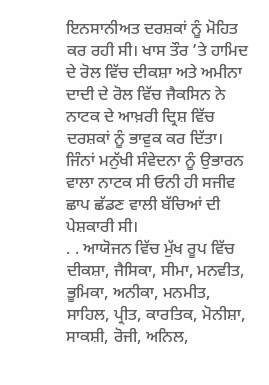ਇਨਸਾਨੀਅਤ ਦਰਸ਼ਕਾਂ ਨੂੰ ਮੋਹਿਤ ਕਰ ਰਹੀ ਸੀ। ਖਾਸ ਤੌਰ ’ਤੇ ਹਾਮਿਦ ਦੇ ਰੋਲ ਵਿੱਚ ਦੀਕਸ਼ਾ ਅਤੇ ਅਮੀਨਾ ਦਾਦੀ ਦੇ ਰੋਲ ਵਿੱਚ ਜੈਕਸਿਨ ਨੇ ਨਾਟਕ ਦੇ ਆਖ਼ਰੀ ਦ੍ਰਿਸ਼ ਵਿੱਚ ਦਰਸ਼ਕਾਂ ਨੂੰ ਭਾਵੁਕ ਕਰ ਦਿੱਤਾ। ਜਿੰਨਾਂ ਮਨੁੱਖੀ ਸੰਵੇਦਨਾ ਨੂੰ ਉਭਾਰਨ ਵਾਲਾ ਨਾਟਕ ਸੀ ਓਨੀ ਹੀ ਸਜੀਵ ਛਾਪ ਛੱਡਣ ਵਾਲੀ ਬੱਚਿਆਂ ਦੀ ਪੇਸ਼ਕਾਰੀ ਸੀ।
. . ਆਯੋਜਨ ਵਿੱਚ ਮੁੱਖ ਰੂਪ ਵਿੱਚ ਦੀਕਸ਼ਾ, ਜੈਸਿਕਾ, ਸੀਮਾ, ਮਨਵੀਤ, ਭੂਮਿਕਾ, ਅਨੀਕਾ, ਮਨਮੀਤ, ਸਾਹਿਲ, ਪ੍ਰੀਤ, ਕਾਰਤਿਕ, ਮੋਨੀਸ਼ਾ, ਸਾਕਸ਼ੀ, ਰੋਜੀ, ਅਨਿਲ,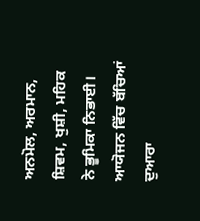ਅਨਮੋਲ, ਅਰਮਾਨ, ਸ਼ਿਵਮ, ਖੁਸ਼ੀ, ਮਹਿਕ ਨੇ ਭੂਮਿਕਾ ਨਿਭਾਈ। ਆਯੋਜਨ ਵਿੱਚ ਬੱਚਿਆਂ ਦੁਆਰਾ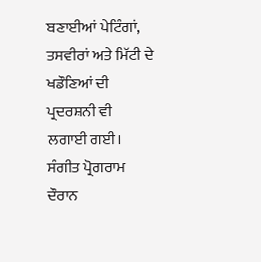ਬਣਾਈਆਂ ਪੇਟਿੰਗਾਂ, ਤਸਵੀਰਾਂ ਅਤੇ ਮਿੱਟੀ ਦੇ ਖਡੌਣਿਆਂ ਦੀ ਪ੍ਰਦਰਸ਼ਨੀ ਵੀ ਲਗਾਈ ਗਈ। ਸੰਗੀਤ ਪ੍ਰੋਗਰਾਮ ਦੌਰਾਨ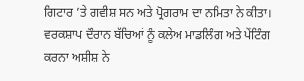ਗਿਟਾਰ ’ਤੇ ਗਵੀਸ਼ ਸਨ ਅਤੇ ਪ੍ਰੋਗਰਾਮ ਦਾ ਨਮਿਤਾ ਨੇ ਕੀਤਾ। ਵਰਕਸ਼ਾਪ ਦੌਰਾਨ ਬੱਚਿਆਂ ਨੂੰ ਕਲੇਅ ਮਾਡਲਿੰਗ ਅਤੇ ਪੇਂਟਿੰਗ ਕਰਨਾ ਅਸ਼ੀਸ਼ ਨੇ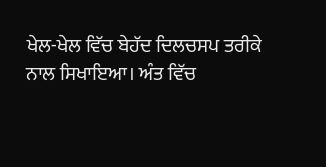ਖੇਲ-ਖੇਲ ਵਿੱਚ ਬੇਹੱਦ ਦਿਲਚਸਪ ਤਰੀਕੇ ਨਾਲ ਸਿਖਾਇਆ। ਅੰਤ ਵਿੱਚ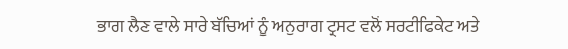ਭਾਗ ਲੈਣ ਵਾਲੇ ਸਾਰੇ ਬੱਚਿਆਂ ਨੂੰ ਅਨੁਰਾਗ ਟ੍ਰਸਟ ਵਲੋਂ ਸਰਟੀਫਿਕੇਟ ਅਤੇ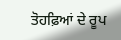ਤੋਹਫ਼ਿਆਂ ਦੇ ਰੂਪ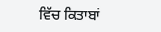ਵਿੱਚ ਕਿਤਾਬਾਂ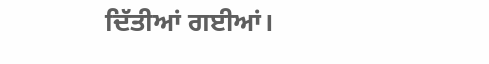ਦਿੱਤੀਆਂ ਗਈਆਂ।